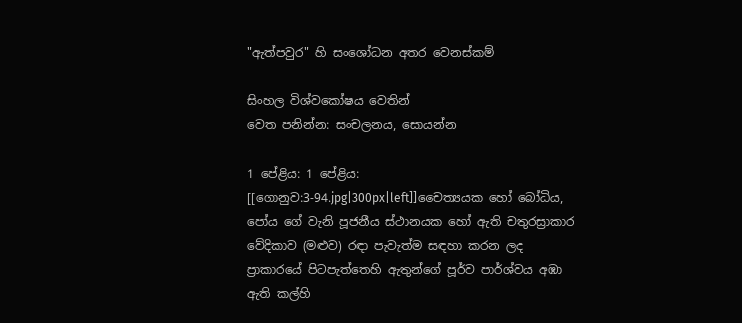"ඇත්පවුර" හි සංශෝධන අතර වෙනස්කම්

සිංහල විශ්වකෝෂය වෙතින්
වෙත පනින්න: සංචලනය, සොයන්න

1 පේළිය: 1 පේළිය:
[[ගොනුව:3-94.jpg|300px|left]]චෛත්‍යයක හෝ බෝධිය, පෝය ගේ වැනි පූජනීය ස්ථානයක හෝ ඇති චතුරස්‍රාකාර වේදිකාව (මළුව) රඳා පැවැත්ම සඳහා කරන ලද ප්‍රාකාරයේ පිටපැත්තෙහි ඇතුන්ගේ පූර්ව පාර්ශ්වය අඹා ඇති කල්හි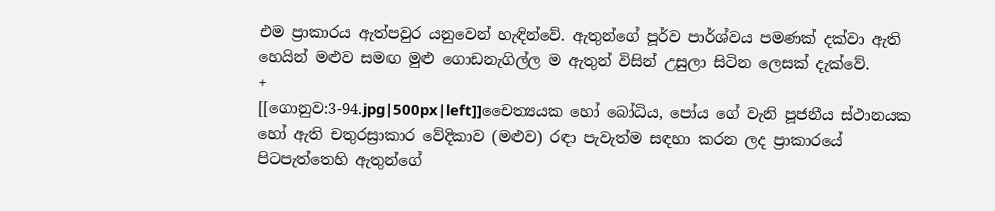එම ප්‍රාකාරය ඇත්පවුර යනුවෙන් හැඳින්වේ. ඇතුන්ගේ පූර්ව පාර්ශ්වය පමණක් දක්වා ඇති හෙයින් මළුව සමඟ මුළු ගොඩනැගිල්ල ම ඇතුන් විසින් උසුලා සිටින ලෙසක් දැක්වේ.
+
[[ගොනුව:3-94.jpg|500px|left]]චෛත්‍යයක හෝ බෝධිය, පෝය ගේ වැනි පූජනීය ස්ථානයක හෝ ඇති චතුරස්‍රාකාර වේදිකාව (මළුව) රඳා පැවැත්ම සඳහා කරන ලද ප්‍රාකාරයේ පිටපැත්තෙහි ඇතුන්ගේ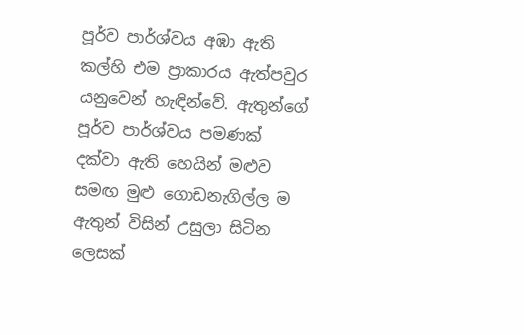පූර්ව පාර්ශ්වය අඹා ඇති කල්හි එම ප්‍රාකාරය ඇත්පවුර යනුවෙන් හැඳින්වේ. ඇතුන්ගේ පූර්ව පාර්ශ්වය පමණක් දක්වා ඇති හෙයින් මළුව සමඟ මුළු ගොඩනැගිල්ල ම ඇතුන් විසින් උසුලා සිටින ලෙසක්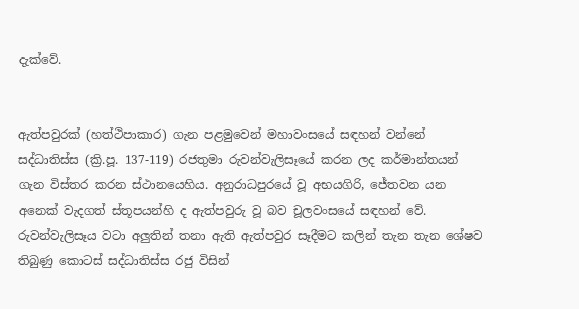දැක්වේ.


ඇත්පවුරක් (හත්ථිපාකාර) ගැන පළමුවෙන් මහාවංසයේ සඳහන් වන්නේ සද්ධාතිස්ස (ක්‍රි.පූ. 137-119) රජතුමා රුවන්වැලිසෑයේ කරන ලද කර්මාන්තයන් ගැන විස්තර කරන ස්ථානයෙහිය. අනුරාධපුරයේ වූ අභයගිරි, ජේතවන යන අනෙක් වැදගත් ස්තූපයන්හි ද ඇත්පවුරු වූ බව චූලවංසයේ සඳහන් වේ. රුවන්වැලිසෑය වටා අලුතින් තනා ඇති ඇත්පවුර සෑදීමට කලින් තැන තැන ශේෂව තිබුණු කොටස් සද්ධාතිස්ස රජු විසින්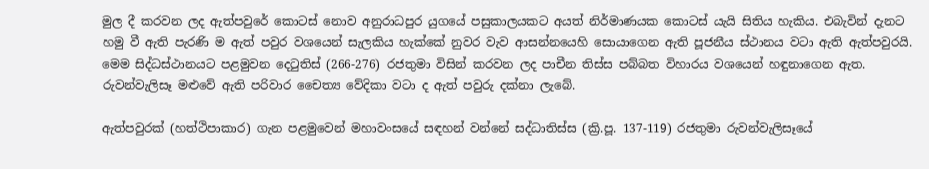මුල දී කරවන ලද ඇත්පවුරේ කොටස් නොව අනුරාධපුර යුගයේ පසුකාලයකට අයත් නිර්මාණයක කොටස් යැයි සිතිය හැකිය. එබැවින් දැනට හමු වී ඇති පැරණි ම ඇත් පවුර වශයෙන් සැලකිය හැක්කේ නුවර වැව ආසන්නයෙහි සොයාගෙන ඇති පූජනීය ස්ථානය වටා ඇති ඇත්පවුරයි. මෙම සිද්ධස්ථානයට පළමුවන දෙටුතිස් (266-276) රජතුමා විසින් කරවන ලද පාචීන තිස්ස පබ්බත විහාරය වශයෙන් හඳුනාගෙන ඇත. රුවන්වැලිසෑ මළුවේ ඇති පරිවාර චෛත්‍ය වේදිකා වටා ද ඇත් පවුරු දක්නා ලැබේ.

ඇත්පවුරක් (හත්ථිපාකාර) ගැන පළමුවෙන් මහාවංසයේ සඳහන් වන්නේ සද්ධාතිස්ස (ක්‍රි.පූ. 137-119) රජතුමා රුවන්වැලිසෑයේ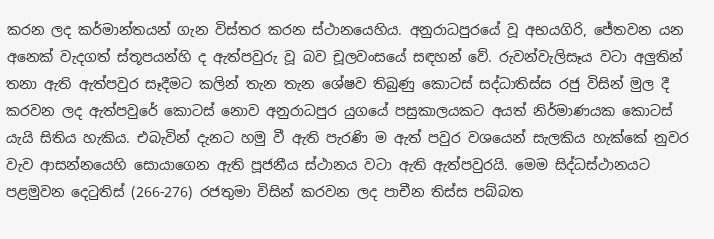කරන ලද කර්මාන්තයන් ගැන විස්තර කරන ස්ථානයෙහිය. අනුරාධපුරයේ වූ අභයගිරි, ජේතවන යන අනෙක් වැදගත් ස්තූපයන්හි ද ඇත්පවුරු වූ බව චූලවංසයේ සඳහන් වේ. රුවන්වැලිසෑය වටා අලුතින් තනා ඇති ඇත්පවුර සෑදීමට කලින් තැන තැන ශේෂව තිබුණු කොටස් සද්ධාතිස්ස රජු විසින් මුල දී කරවන ලද ඇත්පවුරේ කොටස් නොව අනුරාධපුර යුගයේ පසුකාලයකට අයත් නිර්මාණයක කොටස් යැයි සිතිය හැකිය. එබැවින් දැනට හමු වී ඇති පැරණි ම ඇත් පවුර වශයෙන් සැලකිය හැක්කේ නුවර වැව ආසන්නයෙහි සොයාගෙන ඇති පූජනීය ස්ථානය වටා ඇති ඇත්පවුරයි. මෙම සිද්ධස්ථානයට පළමුවන දෙටුතිස් (266-276) රජතුමා විසින් කරවන ලද පාචීන තිස්ස පබ්බත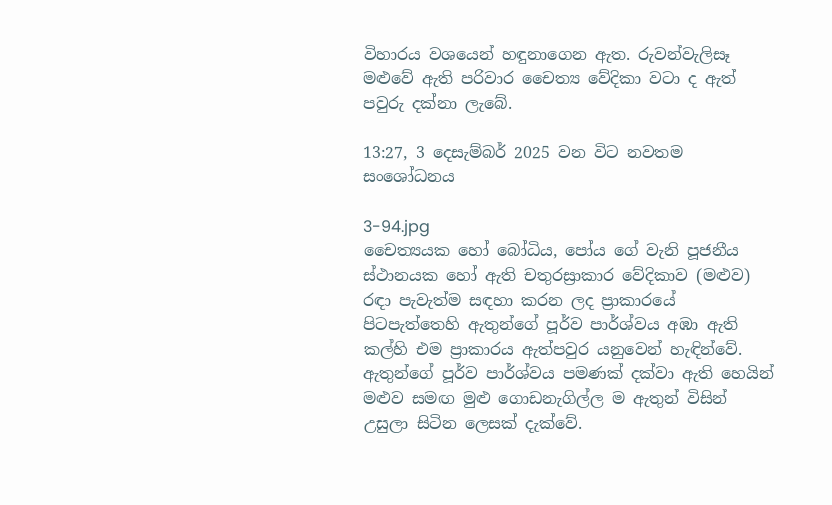විහාරය වශයෙන් හඳුනාගෙන ඇත. රුවන්වැලිසෑ මළුවේ ඇති පරිවාර චෛත්‍ය වේදිකා වටා ද ඇත් පවුරු දක්නා ලැබේ.

13:27, 3 දෙසැම්බර් 2025 වන විට නවතම සංශෝධනය

3-94.jpg
චෛත්‍යයක හෝ බෝධිය, පෝය ගේ වැනි පූජනීය ස්ථානයක හෝ ඇති චතුරස්‍රාකාර වේදිකාව (මළුව) රඳා පැවැත්ම සඳහා කරන ලද ප්‍රාකාරයේ පිටපැත්තෙහි ඇතුන්ගේ පූර්ව පාර්ශ්වය අඹා ඇති කල්හි එම ප්‍රාකාරය ඇත්පවුර යනුවෙන් හැඳින්වේ. ඇතුන්ගේ පූර්ව පාර්ශ්වය පමණක් දක්වා ඇති හෙයින් මළුව සමඟ මුළු ගොඩනැගිල්ල ම ඇතුන් විසින් උසුලා සිටින ලෙසක් දැක්වේ.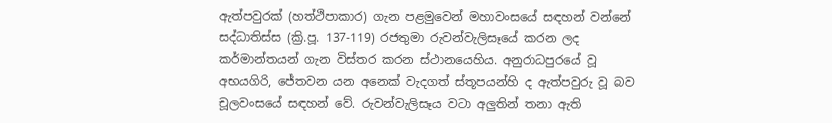ඇත්පවුරක් (හත්ථිපාකාර) ගැන පළමුවෙන් මහාවංසයේ සඳහන් වන්නේ සද්ධාතිස්ස (ක්‍රි.පූ. 137-119) රජතුමා රුවන්වැලිසෑයේ කරන ලද කර්මාන්තයන් ගැන විස්තර කරන ස්ථානයෙහිය. අනුරාධපුරයේ වූ අභයගිරි, ජේතවන යන අනෙක් වැදගත් ස්තූපයන්හි ද ඇත්පවුරු වූ බව චූලවංසයේ සඳහන් වේ. රුවන්වැලිසෑය වටා අලුතින් තනා ඇති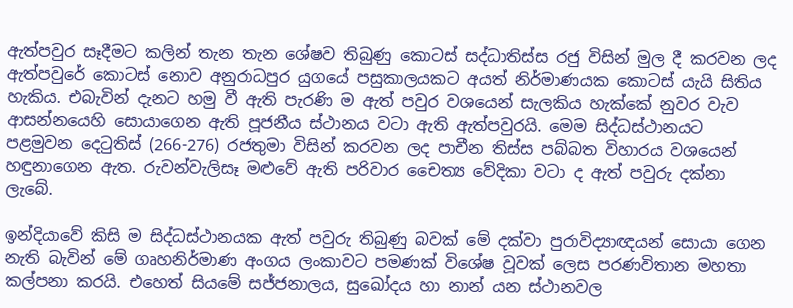ඇත්පවුර සෑදීමට කලින් තැන තැන ශේෂව තිබුණු කොටස් සද්ධාතිස්ස රජු විසින් මුල දී කරවන ලද ඇත්පවුරේ කොටස් නොව අනුරාධපුර යුගයේ පසුකාලයකට අයත් නිර්මාණයක කොටස් යැයි සිතිය හැකිය. එබැවින් දැනට හමු වී ඇති පැරණි ම ඇත් පවුර වශයෙන් සැලකිය හැක්කේ නුවර වැව ආසන්නයෙහි සොයාගෙන ඇති පූජනීය ස්ථානය වටා ඇති ඇත්පවුරයි. මෙම සිද්ධස්ථානයට පළමුවන දෙටුතිස් (266-276) රජතුමා විසින් කරවන ලද පාචීන තිස්ස පබ්බත විහාරය වශයෙන් හඳුනාගෙන ඇත. රුවන්වැලිසෑ මළුවේ ඇති පරිවාර චෛත්‍ය වේදිකා වටා ද ඇත් පවුරු දක්නා ලැබේ.

ඉන්දියාවේ කිසි ම සිද්ධස්ථානයක ඇත් පවුරු තිබුණු බවක් මේ දක්වා පුරාවිද්‍යාඥයන් සොයා ගෙන නැති බැවින් මේ ගෘහනිර්මාණ අංගය ලංකාවට පමණක් විශේෂ වූවක් ලෙස පරණවිතාන මහතා කල්පනා කරයි. එහෙත් සියමේ සජ්ජනාලය, සුඛෝදය හා නාන් යන ස්ථානවල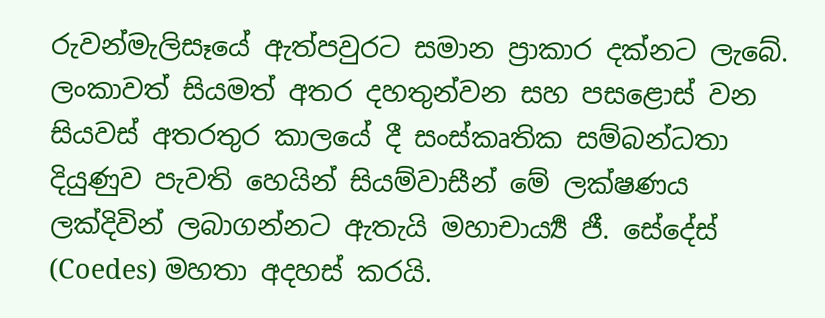රුවන්මැලිසෑයේ ඇත්පවුරට සමාන ප්‍රාකාර දක්නට ලැබේ. ලංකාවත් සියමත් අතර දහතුන්වන සහ පසළොස් වන සියවස් අතරතුර කාලයේ දී සංස්කෘතික සම්බන්ධතා දියුණුව පැවති හෙයින් සියම්වාසීන් මේ ලක්ෂණය ලක්දිවින් ලබාගන්නට ඇතැයි මහාචාර්‍ය්‍ය ජී. සේදේස් (Coedes) මහතා අදහස් කරයි.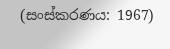(සංස්කරණය: 1967)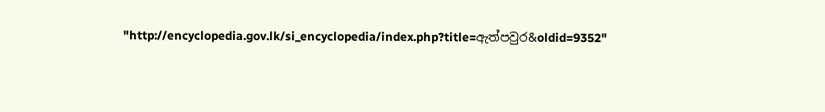"http://encyclopedia.gov.lk/si_encyclopedia/index.php?title=ඇත්පවුර&oldid=9352"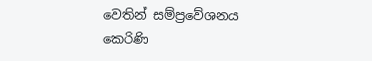වෙතින් සම්ප්‍රවේශනය කෙරිණි